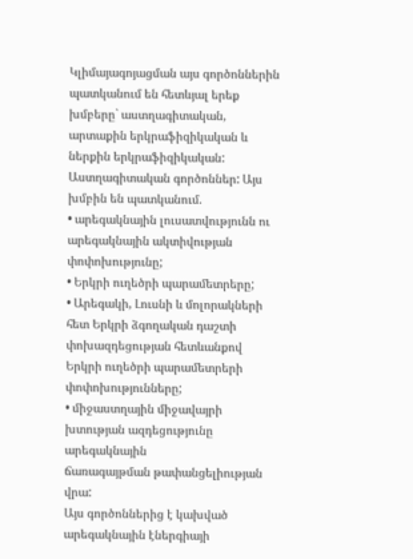Կլիմայագոյացման այս գործոններին պատկանում են հետևյալ երեք խմբերը` աստղագիտական, արտաքին երկրաֆիզիկական և ներքին երկրաֆիզիկական:
Աստղագիտական գործոններ: Այս խմբին են պատկանում.
• արեգակնային լուսատվությունն ու արեգակնային ակտիվության
փոփոխությունը;
• Երկրի ուղեծրի պարամետրերը;
• Արեգակի, Լուսնի և մոլորակների հետ Երկրի ձգողական դաշտի
փոխազդեցության հետևանքով Երկրի ուղեծրի պարամետրերի փոփոխությունները;
• միջաստղային միջավայրի խտության ազդեցությունը արեգակնային
ճառագայթման թափանցելիության վրա:
Այս գործոններից է կախված արեգակնային էներգիայի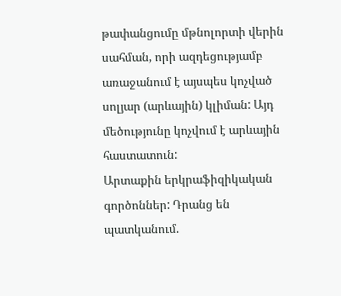թափանցումը մթնոլորտի վերին սահման, որի ազդեցությամբ առաջանում է այսպես կոչված սոլյար (արևային) կլիման: Այդ մեծությունը կոչվում է արևային հաստատուն:
Արտաքին երկրաֆիզիկական գործոններ: Դրանց են պատկանում.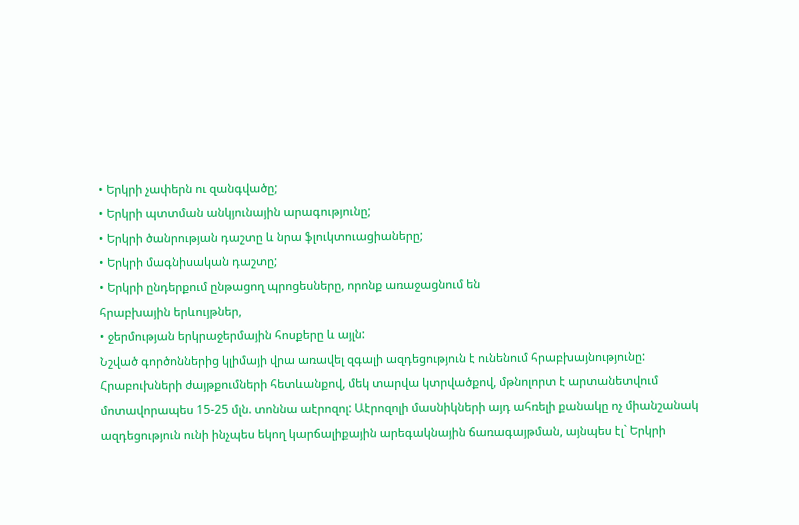• Երկրի չափերն ու զանգվածը;
• Երկրի պտտման անկյունային արագությունը;
• Երկրի ծանրության դաշտը և նրա ֆլուկտուացիաները;
• Երկրի մագնիսական դաշտը;
• Երկրի ընդերքում ընթացող պրոցեսները, որոնք առաջացնում են
հրաբխային երևույթներ,
• ջերմության երկրաջերմային հոսքերը և այլն:
Նշված գործոններից կլիմայի վրա առավել զգալի ազդեցություն է ունենում հրաբխայնությունը: Հրաբուխների ժայթքումների հետևանքով, մեկ տարվա կտրվածքով, մթնոլորտ է արտանետվում մոտավորապես 15-25 մլն. տոննա աէրոզոլ: Աէրոզոլի մասնիկների այդ ահռելի քանակը ոչ միանշանակ ազդեցություն ունի ինչպես եկող կարճալիքային արեգակնային ճառագայթման, այնպես էլ` Երկրի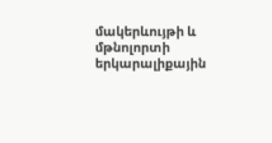մակերևույթի և մթնոլորտի երկարալիքային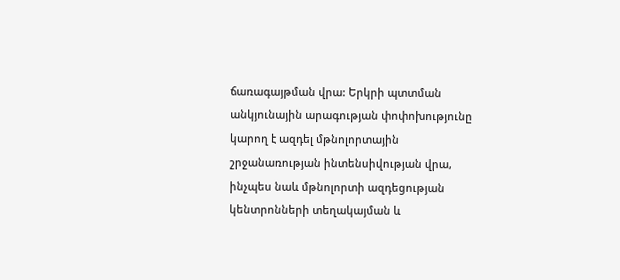ճառագայթման վրա: Երկրի պտտման անկյունային արագության փոփոխությունը կարող է ազդել մթնոլորտային շրջանառության ինտենսիվության վրա, ինչպես նաև մթնոլորտի ազդեցության կենտրոնների տեղակայման և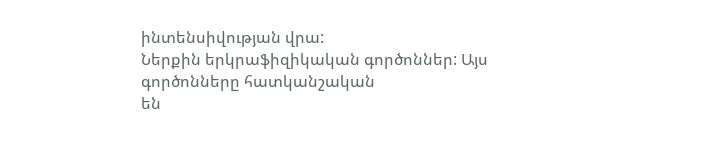ինտենսիվության վրա:
Ներքին երկրաֆիզիկական գործոններ: Այս գործոնները հատկանշական
են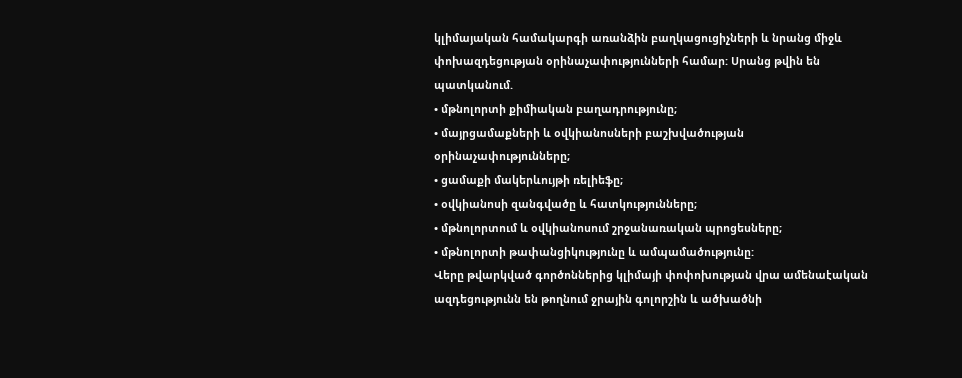կլիմայական համակարգի առանձին բաղկացուցիչների և նրանց միջև
փոխազդեցության օրինաչափությունների համար: Սրանց թվին են պատկանում.
• մթնոլորտի քիմիական բաղադրությունը;
• մայրցամաքների և օվկիանոսների բաշխվածության օրինաչափությունները;
• ցամաքի մակերևույթի ռելիեֆը;
• օվկիանոսի զանգվածը և հատկությունները;
• մթնոլորտում և օվկիանոսում շրջանառական պրոցեսները;
• մթնոլորտի թափանցիկությունը և ամպամածությունը:
Վերը թվարկված գործոններից կլիմայի փոփոխության վրա ամենաէական ազդեցությունն են թողնում ջրային գոլորշին և ածխածնի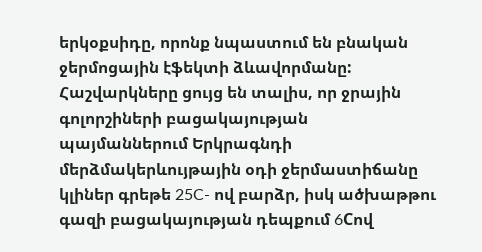երկօքսիդը, որոնք նպաստում են բնական ջերմոցային էֆեկտի ձևավորմանը: Հաշվարկները ցույց են տալիս, որ ջրային գոլորշիների բացակայության պայմաններում Երկրագնդի մերձմակերևույթային օդի ջերմաստիճանը կլիներ գրեթե 25C- ով բարձր, իսկ ածխաթթու գազի բացակայության դեպքում 6Cով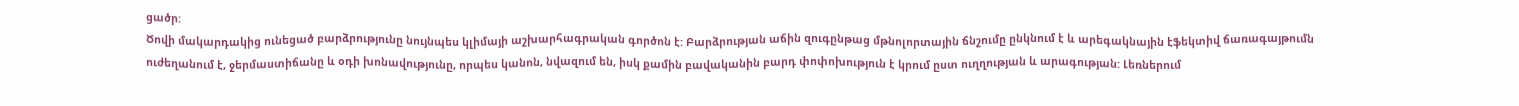ցածր:
Ծովի մակարդակից ունեցած բարձրությունը նույնպես կլիմայի աշխարհագրական գործոն է: Բարձրության աճին զուգընթաց մթնոլորտային ճնշումը ընկնում է և արեգակնային էֆեկտիվ ճառագայթումն ուժեղանում է, ջերմաստիճանը և օդի խոնավությունը, որպես կանոն, նվազում են, իսկ քամին բավականին բարդ փոփոխություն է կրում ըստ ուղղության և արագության: Լեռներում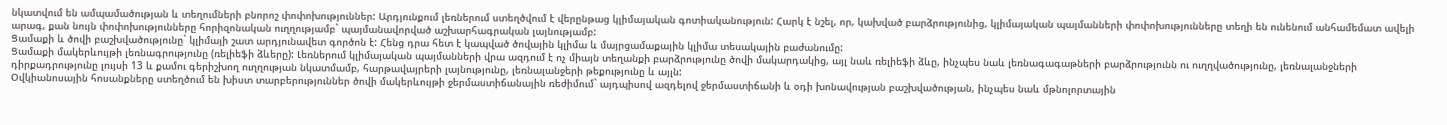նկատվում են ամպամածության և տեղումների բնորոշ փոփոխություններ: Արդյունքում լեռներում ստեղծվում է վերընթաց կլիմայական գոտիականություն: Հարկ է նշել, որ, կախված բարձրությունից, կլիմայական պայմանների փոփոխությունները տեղի են ունենում անհամեմատ ավելի արագ, քան նույն փոփոխությունները հորիզոնական ուղղությամբ` պայմանավորված աշխարհագրական լայնությամբ:
Ցամաքի և ծովի բաշխվածությունը` կլիմայի շատ արդյունավետ գործոն է: Հենց դրա հետ է կապված ծովային կլիմա և մայրցամաքային կլիմա տեսակային բաժանումը:
Ցամաքի մակերևույթի լեռնագրությունը (ռելիեֆի ձևերը): Լեռներում կլիմայական պայմանների վրա ազդում է ոչ միայն տեղանքի բարձրությունը ծովի մակարդակից, այլ նաև ռելիեֆի ձևը, ինչպես նաև լեռնագագաթների բարձրությունն ու ուղղվածությունը, լեռնալանջների դիրքադրությունը լույսի 13 և քամու գերիշխող ուղղության նկատմամբ, հարթավայրերի լայնությունը, լեռնալանջերի թեքությունը և այլն:
Օվկիանոսային հոսանքները ստեղծում են խիստ տարբերություններ ծովի մակերևույթի ջերմաստիճանային ռեժիմում` այդպիսով ազդելով ջերմաստիճանի և օդի խոնավության բաշխվածության, ինչպես նաև մթնոլորտային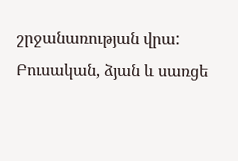շրջանառության վրա:
Բուսական, ձյան և սառցե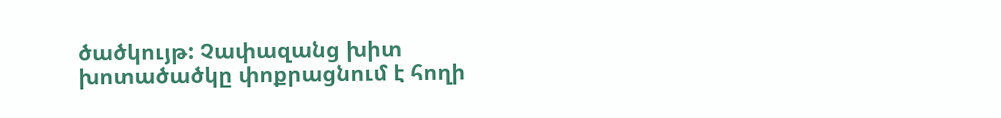ծածկույթ: Չափազանց խիտ խոտածածկը փոքրացնում է հողի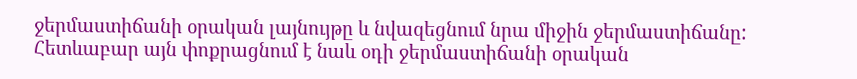ջերմաստիճանի օրական լայնույթը և նվազեցնում նրա միջին ջերմաստիճանը: Հետևաբար այն փոքրացնում է նաև օդի ջերմաստիճանի օրական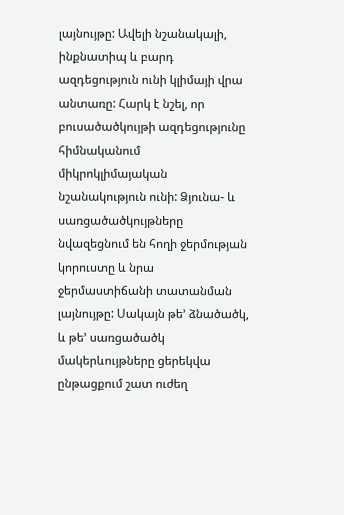լայնույթը: Ավելի նշանակալի, ինքնատիպ և բարդ ազդեցություն ունի կլիմայի վրա անտառը: Հարկ է նշել, որ բուսածածկույթի ազդեցությունը հիմնականում միկրոկլիմայական նշանակություն ունի: Ձյունա- և սառցածածկույթները նվազեցնում են հողի ջերմության կորուստը և նրա ջերմաստիճանի տատանման լայնույթը: Սակայն թե’ ձնածածկ, և թե’ սառցածածկ մակերևույթները ցերեկվա ընթացքում շատ ուժեղ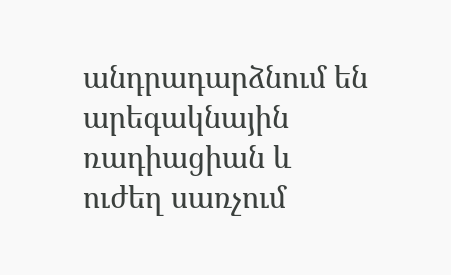անդրադարձնում են արեգակնային ռադիացիան և ուժեղ սառչում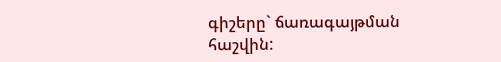գիշերը` ճառագայթման հաշվին: